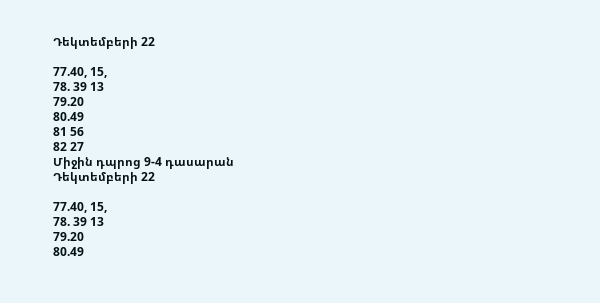Դեկտեմբերի 22

77.40, 15,
78. 39 13
79.20
80.49
81 56
82 27
Միջին դպրոց 9-4 դասարան
Դեկտեմբերի 22

77.40, 15,
78. 39 13
79.20
80.49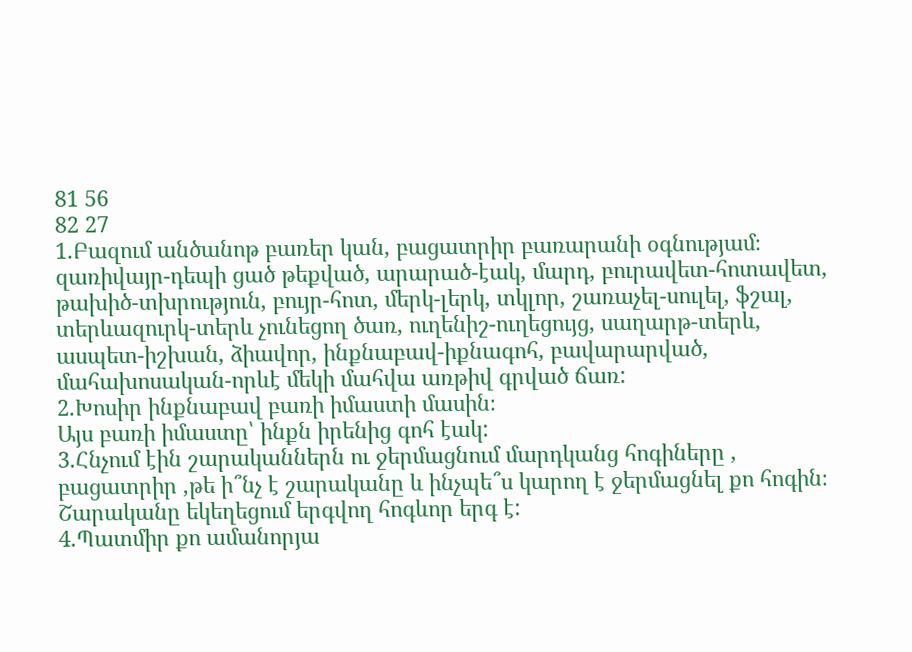81 56
82 27
1.Բազում անծանոթ բառեր կան, բացատրիր բառարանի օգնությամ։
զառիվայր-դեպի ցած թեքված, արարած-էակ, մարդ, բուրավետ-հոտավետ, թախիծ-տխրություն, բույր-հոտ, մերկ-լերկ, տկլոր, շառաչել-սուլել, ֆշալ, տերևազուրկ-տերև չունեցող ծառ, ուղենիշ-ուղեցույց, սաղարթ-տերև, ասպետ-իշխան, ձիավոր, ինքնաբավ-իքնագոհ, բավարարված, մահախոսական-որևէ մեկի մահվա առթիվ գրված ճառ:
2.Խոսիր ինքնաբավ բառի իմաստի մասին։
Այս բառի իմաստը՝ ինքն իրենից գոհ էակ:
3.Հնչում էին շարականներն ու ջերմացնում մարդկանց հոգիները , բացատրիր ,թե ի՞նչ է շարականը և ինչպե՞ս կարող է ջերմացնել քո հոգին։
Շարականը եկեղեցում երգվող հոգևոր երգ է:
4.Պատմիր քո ամանորյա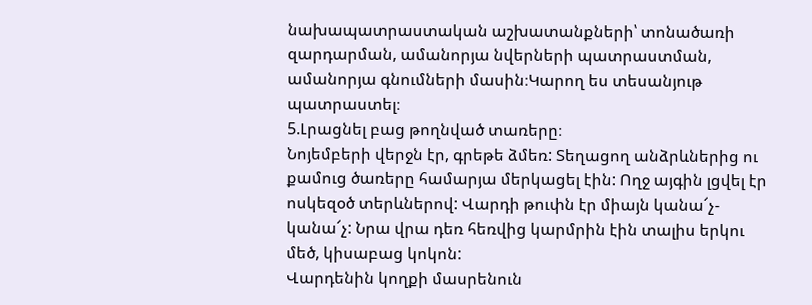նախապատրաստական աշխատանքների՝ տոնածառի զարդարման, ամանորյա նվերների պատրաստման, ամանորյա գնումների մասին։Կարող ես տեսանյութ պատրաստել։
5.Լրացնել բաց թողնված տառերը։
Նոյեմբերի վերջն էր, գրեթե ձմեռ: Տեղացող անձրևներից ու քամուց ծառերը համարյա մերկացել էին: Ողջ այգին լցվել էր ոսկեզօծ տերևներով: Վարդի թուփն էր միայն կանա՜չ-կանա՜չ: Նրա վրա դեռ հեռվից կարմրին էին տալիս երկու մեծ, կիսաբաց կոկոն:
Վարդենին կողքի մասրենուն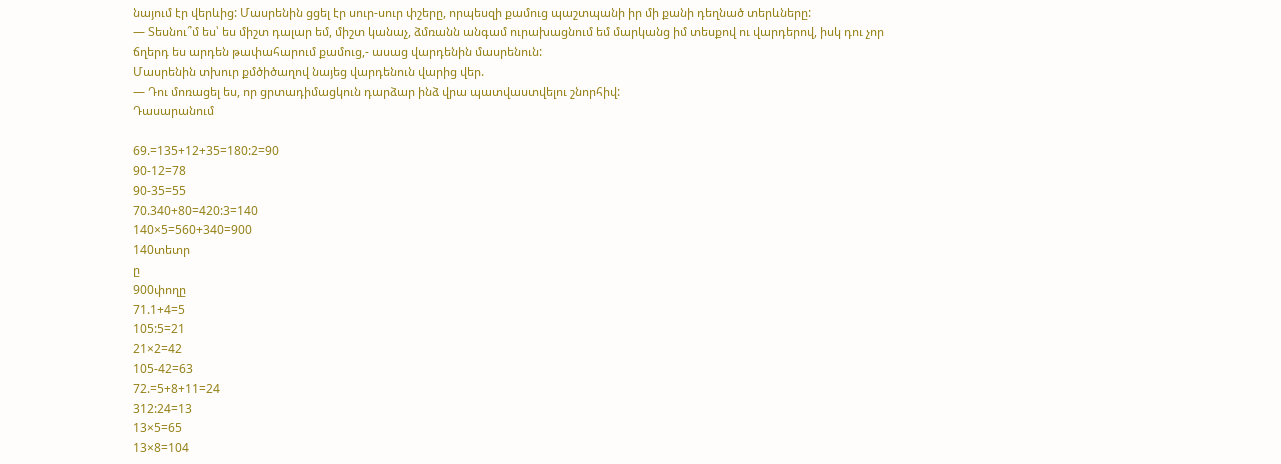նայում էր վերևից: Մասրենին ցցել էր սուր-սուր փշերը, որպեսզի քամուց պաշտպանի իր մի քանի դեղնած տերևները:
— Տեսնու՞մ ես՝ ես միշտ դալար եմ, միշտ կանաչ, ձմռանն անգամ ուրախացնում եմ մարկանց իմ տեսքով ու վարդերով, իսկ դու չոր ճղերդ ես արդեն թափահարում քամուց,- ասաց վարդենին մասրենուն:
Մասրենին տխուր քմծիծաղով նայեց վարդենուն վարից վեր.
— Դու մոռացել ես, որ ցրտադիմացկուն դարձար ինձ վրա պատվաստվելու շնորհիվ:
Դասարանում

69.=135+12+35=180:2=90
90-12=78
90-35=55
70.340+80=420:3=140
140×5=560+340=900
140տետր
ը
900փողը
71.1+4=5
105:5=21
21×2=42
105-42=63
72.=5+8+11=24
312:24=13
13×5=65
13×8=104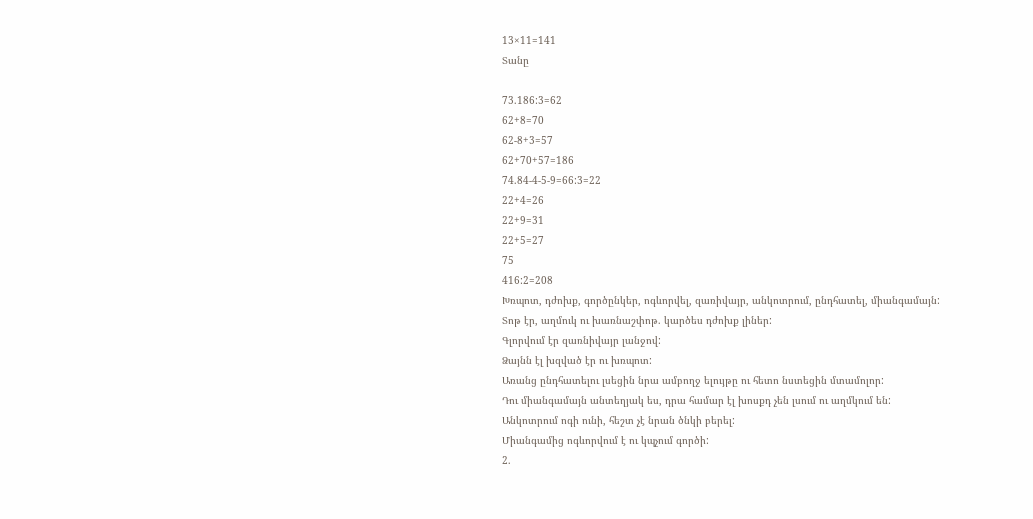13×11=141
Տանը

73.186:3=62
62+8=70
62-8+3=57
62+70+57=186
74.84-4-5-9=66:3=22
22+4=26
22+9=31
22+5=27
75
416:2=208
Խռպոտ, դժոխք, գործընկեր, ոգևորվել, զառիվայր, անկոտրում, ընդհատել, միանգամայն:
Տոթ էր, աղմուկ ու խառնաշփոթ. կարծես դժոխք լիներ:
Գլորվում էր զառնիվայր լանջով:
Ձայնն էլ խզված էր ու խռպոտ:
Առանց ընդհատելու լսեցին նրա ամբողջ ելույթը ու հետո նստեցին մտամոլոր:
Դու միանգամայն անտեղյակ ես, դրա համար էլ խոսքդ չեն լսում ու աղմկում են:
Անկոտրում ոգի ունի, հեշտ չէ նրան ծնկի բերել:
Միանգամից ոգևորվում է ու կպչում գործի:
2.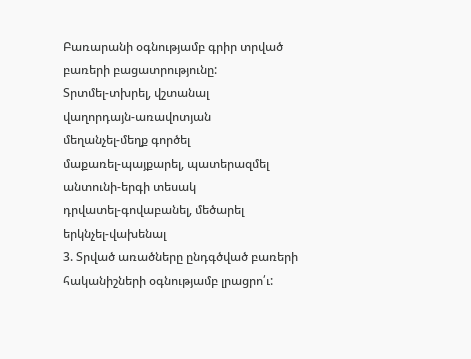Բառարանի օգնությամբ գրիր տրված բառերի բացատրությունը:
Տրտմել-տխրել, վշտանալ
վաղորդայն-առավոտյան
մեղանչել-մեղք գործել
մաքառել-պայքարել, պատերազմել
անտունի-երգի տեսակ
դրվատել-գովաբանել, մեծարել
երկնչել-վախենալ
3. Տրված առածները ընդգծված բառերի հականիշների օգնությամբ լրացրո՛ւ: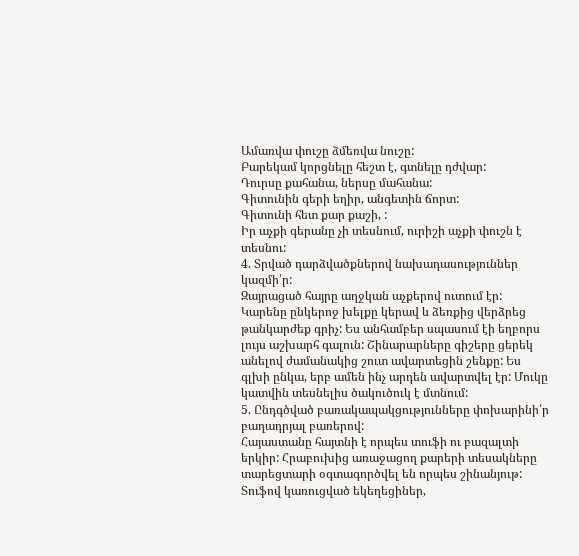Ամառվա փուշը ձմեռվա նուշը:
Բարեկամ կորցնելը հեշտ է, գտնելը դժվար:
Դուրսը քահանա, ներսը մահանա:
Գիտունին գերի եղիր, անգետին ճորտ:
Գիտունի հետ քար քաշի, :
Իր աչքի գերանը չի տեսնում, ուրիշի աչքի փուշն է տեսնու:
4. Տրված դարձվածքներով նախադասություններ կազմի՛ր:
Զայրացած հայրը աղջկան աչքերով ուտում էր: Կարենը ընկերոջ խելքը կերավ և ձեռքից վերձրեց թանկարժեք գրիչ: Ես անհամբեր սպասում էի եղբորս լույս աշխարհ գալուն: Շինարարները գիշերը ցերեկ անելով ժամանակից շուտ ավարտեցին շենքը: Ես գլխի ընկա, երբ ամեն ինչ արդեն ավարտվել էր: Մուկը կատվին տեսնելիս ծակուծուկ է մտնում:
5. Ընդգծված բառակապակցությունները փոխարինի՛ր բաղադրյալ բառերով:
Հայաստանը հայտնի է որպես տուֆի ու բազալտի երկիր: Հրաբուխից առաջացող քարերի տեսակները տարեցտարի օգտագործվել են որպես շինանյութ: Տուֆով կառուցված եկեղեցիներ,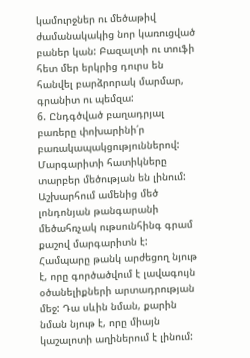կամուրջներ ու մեծաթիվ ժամանակակից նոր կառուցված բաներ կան: Բազալտի ու տուֆի հետ մեր երկրից դուրս են հանվել բարձրորակ մարմար, գրանիտ ու պեմզա:
6. Ընդգծված բաղադրյալ բառերը փոխարինի՛ր բառակապակցություններով:
Մարգարիտի հատիկները տարբեր մեծության են լինում: Աշխարհում ամենից մեծ լոնդոնյան թանգարանի մեծահռչակ ութսունհինգ գրամ քաշով մարգարիտն է: Համպարը թանկ արժեցող նյութ է, որը գործածվում է լավագույն օծանելիքների արտադրության մեջ: Դա սևին նման, քարին նման նյութ է, որը միայն կաշալոտի աղիներում է լինում: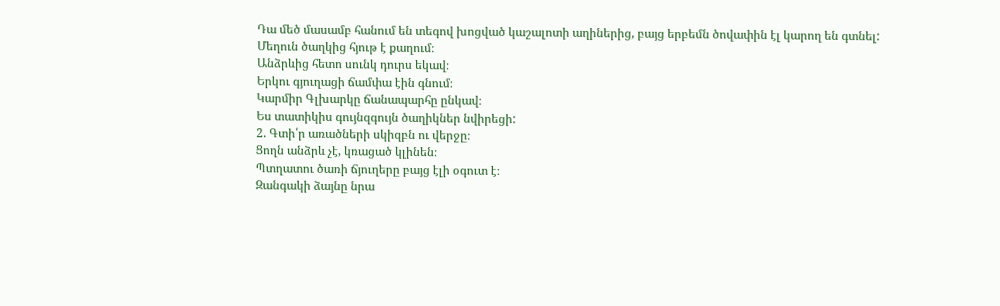Դա մեծ մասամբ հանում են տեգով խոցված կաշալոտի աղիներից, բայց երբեմն ծովափին էլ կարող են գտնել:
Մեղուն ծաղկից հյութ է քաղում։
Անձրևից հետո սունկ դուրս եկավ։
Երկու գյուղացի ճամփա էին գնում։
Կարմիր Գլխարկը ճանապարհը ընկավ։
Ես տատիկիս գույնզգույն ծաղիկներ նվիրեցի:
2. Գտի՛ր առածների սկիզբն ու վերջը։
Ցողն անձրև չէ, կռացած կլինեն։
Պտղատու ծառի ճյուղերը բայց էլի օգուտ է։
Զանգակի ձայնը նրա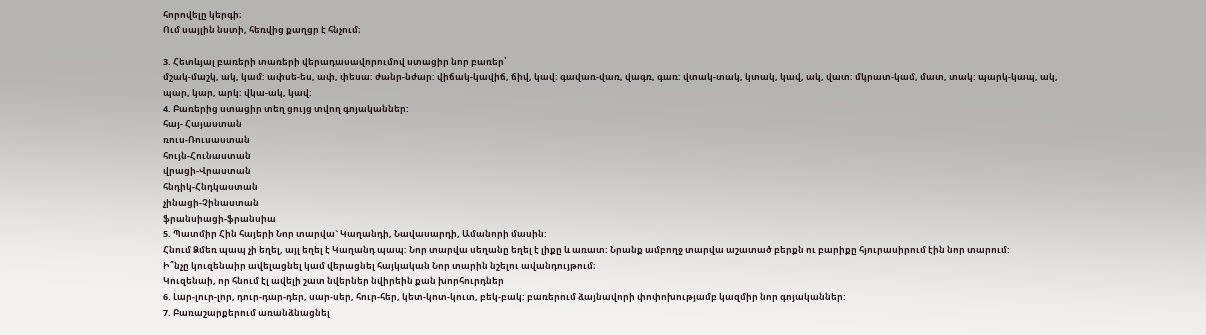հորովելը կերգի։
Ում սայլին նստի, հեռվից քաղցր է հնչում։

3. Հետևյալ բառերի տառերի վերադասավորումով ստացիր նոր բառեր՝
մշակ-մաշկ, ակ, կամ: ափսե-ես, ափ, փեսա: ժանր-նժար: վիճակ-կավիճ, ճիվ, կավ: գավառ-վառ, վագռ, գառ: վտակ-տակ, կտակ, կավ, ակ, վատ: մկրատ-կամ, մատ, տակ: պարկ-կապ, ակ, պար, կար, արկ: վկա-ակ, կավ:
4. Բառերից ստացիր տեղ ցույց տվող գոյականներ:
հայ- Հայաստան
ռուս-Ռուսաստան
հույն-Հունաստան
վրացի-Վրաստան
հնդիկ-Հնդկաստան
չինացի-Չինաստան
ֆրանսիացի-ֆրանսիա
5. Պատմիր Հին հայերի Նոր տարվա` Կաղանդի, Նավասարդի, Ամանորի մասին:
Հնում Ձմեռ պապ չի եղել, այլ եղել է Կաղանդ պապ: Նոր տարվա սեղանը եղել է լիքը և առատ: Նրանք ամբողջ տարվա աշատած բերքն ու բարիքը հյուրասիրում էին նոր տարում:
Ի՞նչը կուզենաիր ավելացնել կամ վերացնել հայկական Նոր տարին նշելու ավանդույթում։
Կուզենաի, որ հնում էլ ավելի շատ նվերներ նվիրեին քան խորհուրդներ
6. Լար-լուր-լոր, դուր-դար-դեր, սար-սեր, հուր-հեր, կետ-կոտ-կուտ, բեկ-բակ: բառերում ձայնավորի փոփոխությամբ կազմիր նոր գոյականներ:
7. Բառաշարքերում առանձնացնել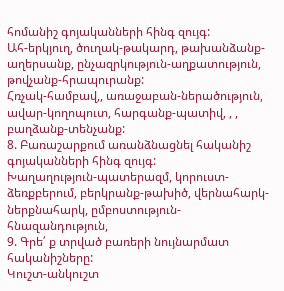հոմանիշ գոյականների հինգ զույգ:
Ահ-երկյուղ, ծուղակ-թակարդ, թախանձանք-աղերսանք, ընչազրկություն-աղքատություն, թովչանք-հրապուրանք:
Հռչակ-համբավ,, առաջաբան-ներածություն, ավար-կողոպուտ, հարգանք-պատիվ, , , բաղձանք-տենչանք:
8. Բառաշարքում առանձնացնել հականիշ գոյականների հինգ զույգ:
Խաղաղություն-պատերազմ, կորուստ-ձեռքբերում, բերկրանք-թախիծ, վերնահարկ-ներքնահարկ, ըմբոստություն-հնազանդություն,
9. Գրե՛ ք տրված բառերի նույնարմատ հականիշները:
Կուշտ-անկուշտ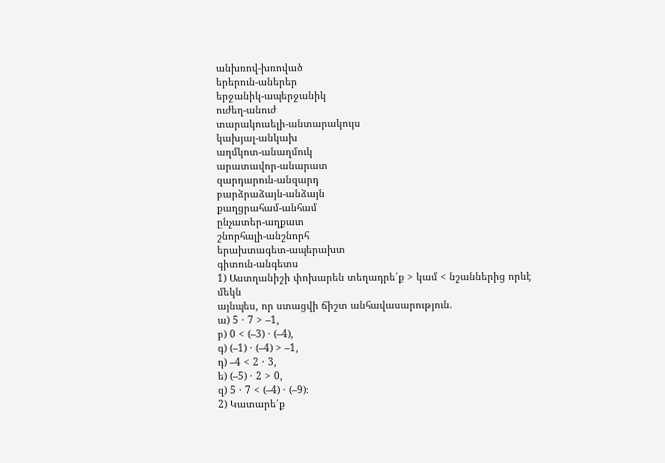անխռով-խռոված
երերուն-աներեր
երջանիկ-ապերջանիկ
ուժեղ-անուժ
տարակուսելի-անտարակույս
կախյալ-անկախ
աղմկոտ-անաղմուկ
արատավոր-անարատ
զարդարուն-անզարդ
բարձրաձայն-անձայն
քաղցրահամ-անհամ
ընչատեր-աղքատ
շնորհալի-անշնորհ
երախտագետ-ապերախտ
գիտուն-անգետս
1) Աստղանիշի փոխարեն տեղադրե՛ք > կամ < նշաններից որևէ մեկն
այնպես, որ ստացվի ճիշտ անհավասարություն.
ա) 5 · 7 > –1,
բ) 0 < (–3) · (–4),
գ) (–1) · (–4) > –1,
դ) –4 < 2 · 3,
ե) (–5) · 2 > 0,
զ) 5 · 7 < (–4) · (–9)։
2) Կատարե՛ք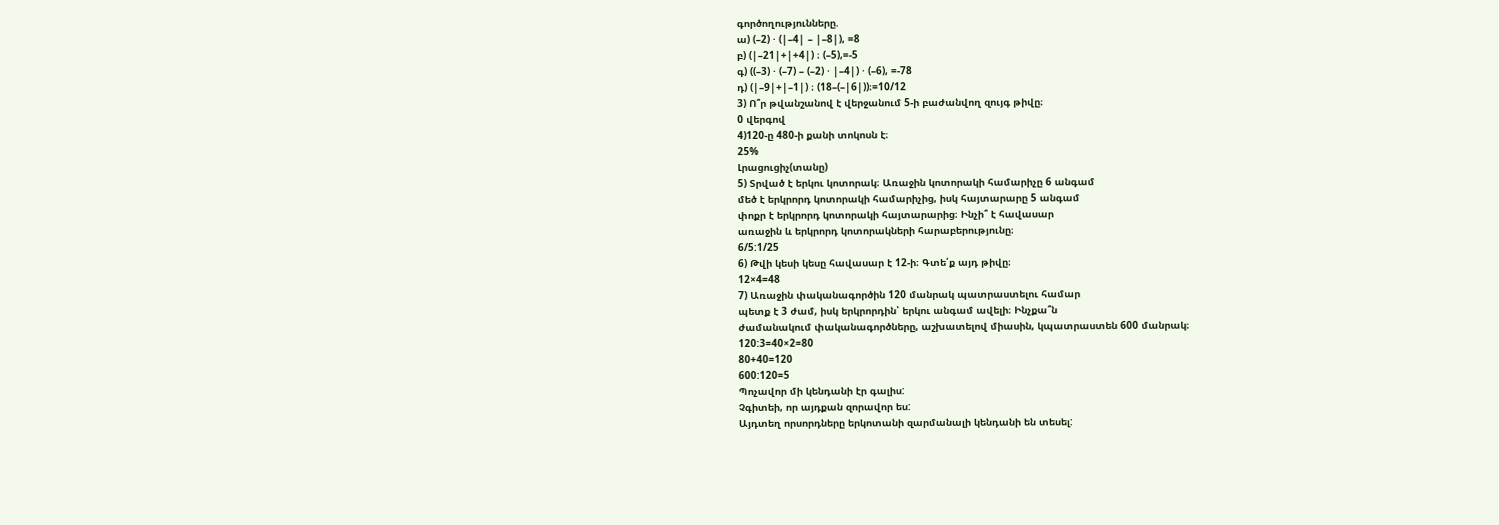գործողությունները.
ա) (–2) · (|–4| – |–8|), =8
բ) (|–21|+|+4|) ։ (–5),=-5
գ) ((–3) · (–7) – (–2) · |–4|) · (–6), =-78
դ) (|–9|+|–1|) ։ (18–(–|6|))։=10/12
3) Ո՞ր թվանշանով է վերջանում 5-ի բաժանվող զույգ թիվը։
0 վերգով
4)120-ը 480-ի քանի տոկոսն է։
25%
Լրացուցիչ(տանը)
5) Տրված է երկու կոտորակ։ Առաջին կոտորակի համարիչը 6 անգամ
մեծ է երկրորդ կոտորակի համարիչից, իսկ հայտարարը 5 անգամ
փոքր է երկրորդ կոտորակի հայտարարից։ Ինչի՞ է հավասար
առաջին և երկրորդ կոտորակների հարաբերությունը։
6/5:1/25
6) Թվի կեսի կեսը հավասար է 12-ի։ Գտե՛ք այդ թիվը։
12×4=48
7) Առաջին փականագործին 120 մանրակ պատրաստելու համար
պետք է 3 ժամ, իսկ երկրորդին՝ երկու անգամ ավելի։ Ինչքա՞ն
ժամանակում փականագործները, աշխատելով միասին, կպատրաստեն 600 մանրակ։
120:3=40×2=80
80+40=120
600:120=5
Պոչավոր մի կենդանի էր գալիս:
Չգիտեի, որ այդքան զորավոր ես:
Այդտեղ որսորդները երկոտանի զարմանալի կենդանի են տեսել: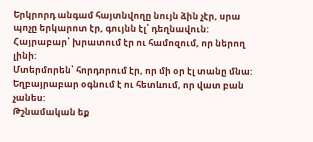Երկրորդ անգամ հայտնվողը նույն ձին չէր, սրա պոչը երկարոտ էր, գույնն էլ՝ դեղնավուն:
Հայրաբար՝ խրատում էր ու համոզում, որ ներող լինի:
Մտերմորեն՝ հորդորում էր, որ մի օր էլ տանը մնա:
Եղբայրաբար օգնում է ու հետևում, որ վատ բան չանես:
Թշնամական եք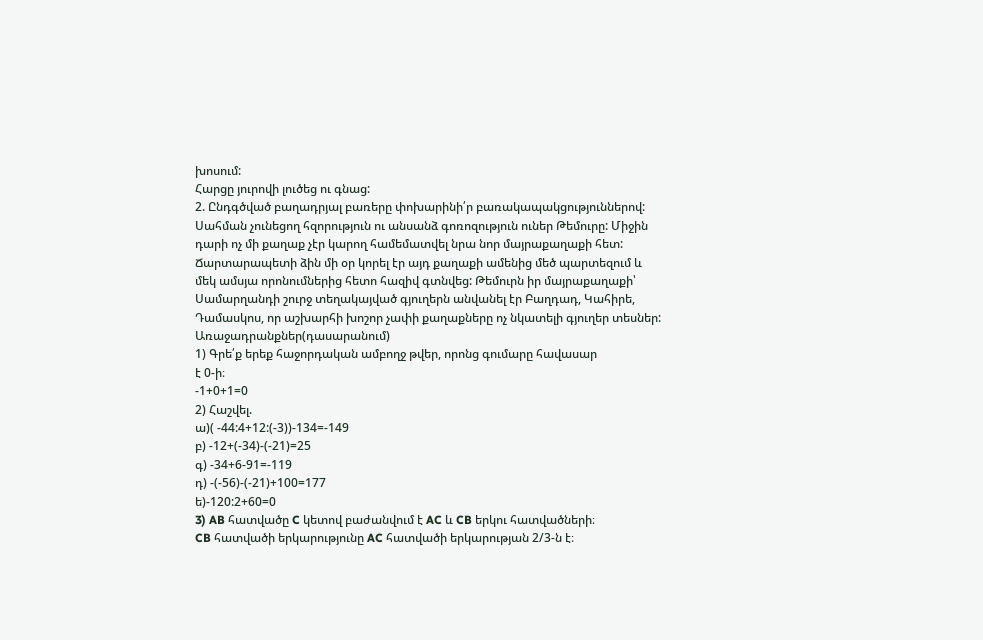խոսում:
Հարցը յուրովի լուծեց ու գնաց:
2. Ընդգծված բաղադրյալ բառերը փոխարինի՛ր բառակապակցություններով:
Սահման չունեցող հզորություն ու անսանձ գոռոզություն ուներ Թեմուրը: Միջին դարի ոչ մի քաղաք չէր կարող համեմատվել նրա նոր մայրաքաղաքի հետ: Ճարտարապետի ձին մի օր կորել էր այդ քաղաքի ամենից մեծ պարտեզում և մեկ ամսյա որոնումներից հետո հազիվ գտնվեց: Թեմուրն իր մայրաքաղաքի՝ Սամարղանդի շուրջ տեղակայված գյուղերն անվանել էր Բաղդադ, Կահիրե, Դամասկոս, որ աշխարհի խոշոր չափի քաղաքները ոչ նկատելի գյուղեր տեսներ:
Առաջադրանքներ(դասարանում)
1) Գրե՛ք երեք հաջորդական ամբողջ թվեր, որոնց գումարը հավասար
է 0-ի։
-1+0+1=0
2) Հաշվել.
ա)( -44:4+12:(-3))-134=-149
բ) -12+(-34)-(-21)=25
գ) -34+6-91=-119
դ) -(-56)-(-21)+100=177
ե)-120:2+60=0
3) AB հատվածը C կետով բաժանվում է AC և CB երկու հատվածների։
CB հատվածի երկարությունը AC հատվածի երկարության 2/3-ն է։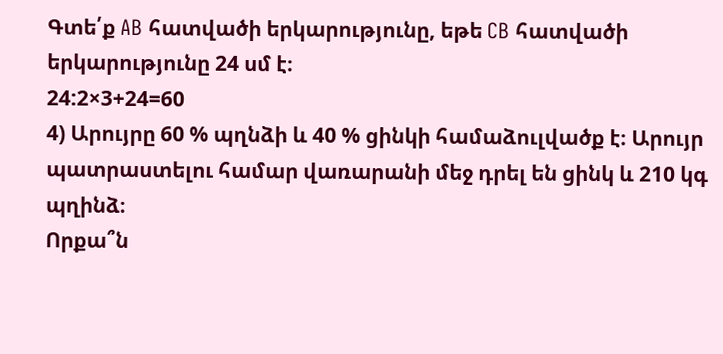Գտե՛ք AB հատվածի երկարությունը, եթե CB հատվածի երկարությունը 24 սմ է։
24:2×3+24=60
4) Արույրը 60 % պղնձի և 40 % ցինկի համաձուլվածք է։ Արույր պատրաստելու համար վառարանի մեջ դրել են ցինկ և 210 կգ պղինձ։
Որքա՞ն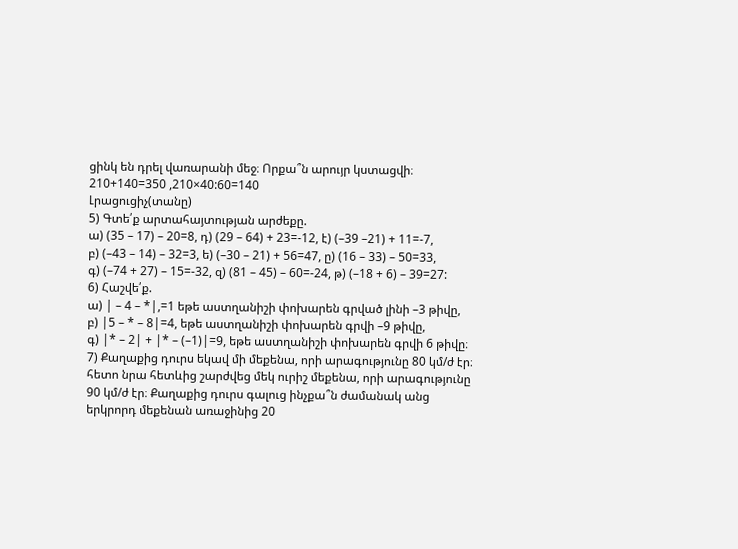ցինկ են դրել վառարանի մեջ։ Որքա՞ն արույր կստացվի։
210+140=350 ,210×40:60=140
Լրացուցիչ(տանը)
5) Գտե՛ք արտահայտության արժեքը.
ա) (35 – 17) – 20=8, դ) (29 – 64) + 23=-12, է) (–39 –21) + 11=-7,
բ) (–43 – 14) – 32=3, ե) (–30 – 21) + 56=47, ը) (16 – 33) – 50=33,
գ) (–74 + 27) – 15=-32, զ) (81 – 45) – 60=-24, թ) (–18 + 6) – 39=27:
6) Հաշվե՛ք.
ա) | – 4 – *|,=1 եթե աստղանիշի փոխարեն գրված լինի –3 թիվը,
բ) |5 – * – 8|=4, եթե աստղանիշի փոխարեն գրվի –9 թիվը,
գ) |* – 2| + |* – (–1)|=9, եթե աստղանիշի փոխարեն գրվի 6 թիվը։
7) Քաղաքից դուրս եկավ մի մեքենա, որի արագությունը 80 կմ/ժ էր։
հետո նրա հետևից շարժվեց մեկ ուրիշ մեքենա, որի արագությունը
90 կմ/ժ էր։ Քաղաքից դուրս գալուց ինչքա՞ն ժամանակ անց
երկրորդ մեքենան առաջինից 20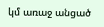կմ առաջ անցած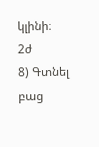կլինի։
2ժ
8) Գտնել բաց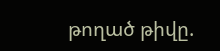թողած թիվը.